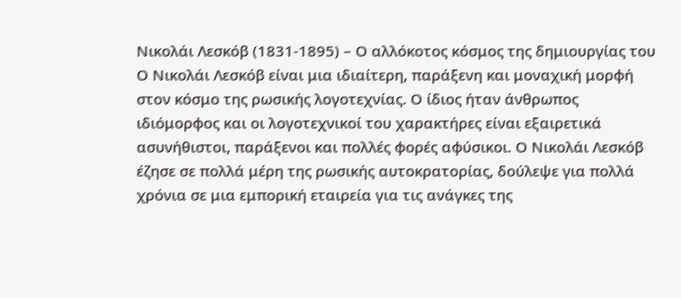Νικολάι Λεσκόβ (1831-1895) – Ο αλλόκοτος κόσμος της δημιουργίας του
Ο Νικολάι Λεσκόβ είναι μια ιδιαίτερη, παράξενη και μοναχική μορφή στον κόσμο της ρωσικής λογοτεχνίας. Ο ίδιος ήταν άνθρωπος ιδιόμορφος και οι λογοτεχνικοί του χαρακτήρες είναι εξαιρετικά ασυνήθιστοι, παράξενοι και πολλές φορές αφύσικοι. Ο Νικολάι Λεσκόβ έζησε σε πολλά μέρη της ρωσικής αυτοκρατορίας, δούλεψε για πολλά χρόνια σε μια εμπορική εταιρεία για τις ανάγκες της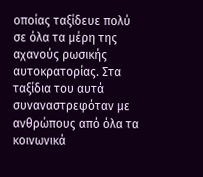οποίας ταξίδευε πολύ σε όλα τα μέρη της αχανούς ρωσικής αυτοκρατορίας. Στα ταξίδια του αυτά συναναστρεφόταν με ανθρώπους από όλα τα κοινωνικά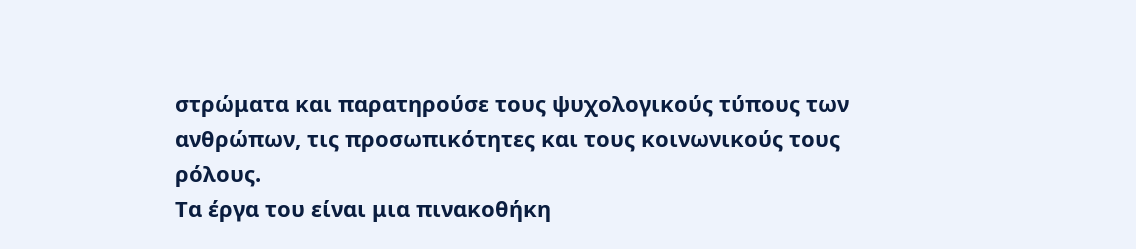στρώματα και παρατηρούσε τους ψυχολογικούς τύπους των ανθρώπων, τις προσωπικότητες και τους κοινωνικούς τους ρόλους.
Τα έργα του είναι μια πινακοθήκη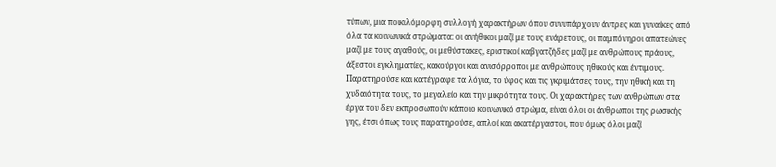τύπων, μια ποικιλόμορφη συλλογή χαρακτήρων όπου συνυπάρχουν άντρες και γυναίκες από όλα τα κοινωνικά στρώματα: οι ανήθικοι μαζί με τους ενάρετους, οι παμπόνηροι απατεώνες μαζί με τους αγαθούς, οι μεθύστακες, εριστικοί καβγατζήδες μαζί με ανθρώπους πράους, άξεστοι εγκληματίες, κακούργοι και ανισόρροποι με ανθρώπους ηθικούς και έντιμους. Παρατηρούσε και κατέγραφε τα λόγια, το ύφος και τις γκριμάτσες τους, την ηθική και τη χυδαιότητα τους, το μεγαλείο και την μικρότητα τους. Οι χαρακτήρες των ανθρώπων στα έργα του δεν εκπροσωπούν κάποιο κοινωνικό στρώμα, είναι όλοι οι άνθρωποι της ρωσικής γης, έτσι όπως τους παρατηρούσε, απλοί και ακατέργαστοι, που όμως όλοι μαζί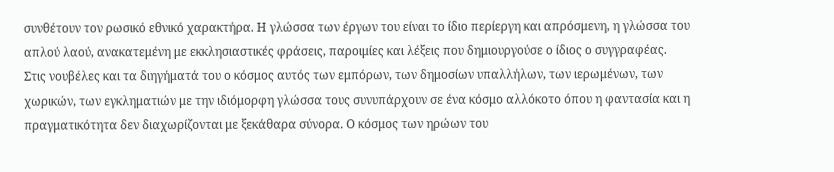συνθέτουν τον ρωσικό εθνικό χαρακτήρα. Η γλώσσα των έργων του είναι το ίδιο περίεργη και απρόσμενη, η γλώσσα του απλού λαού, ανακατεμένη με εκκλησιαστικές φράσεις, παροιμίες και λέξεις που δημιουργούσε ο ίδιος ο συγγραφέας.
Στις νουβέλες και τα διηγήματά του ο κόσμος αυτός των εμπόρων, των δημοσίων υπαλλήλων, των ιερωμένων, των χωρικών, των εγκληματιών με την ιδιόμορφη γλώσσα τους συνυπάρχουν σε ένα κόσμο αλλόκοτο όπου η φαντασία και η πραγματικότητα δεν διαχωρίζονται με ξεκάθαρα σύνορα. Ο κόσμος των ηρώων του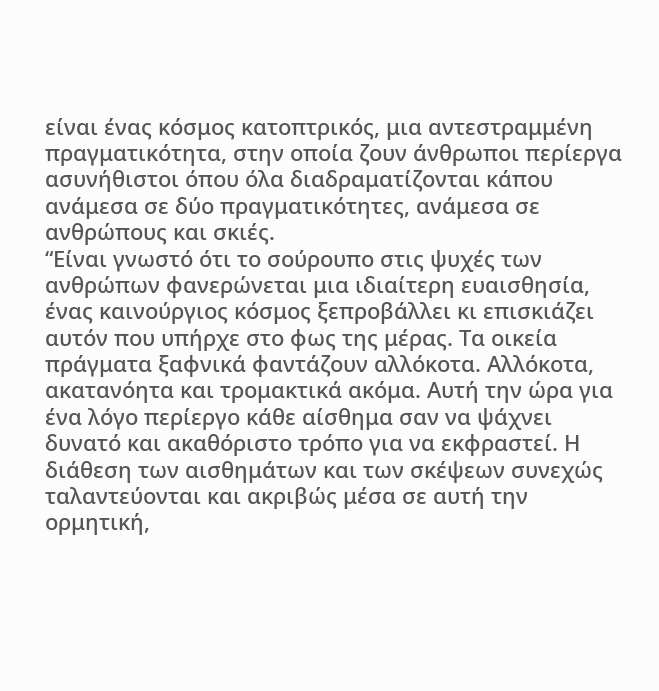είναι ένας κόσμος κατοπτρικός, μια αντεστραμμένη πραγματικότητα, στην οποία ζουν άνθρωποι περίεργα ασυνήθιστοι όπου όλα διαδραματίζονται κάπου ανάμεσα σε δύο πραγματικότητες, ανάμεσα σε ανθρώπους και σκιές.
“Είναι γνωστό ότι το σούρουπο στις ψυχές των ανθρώπων φανερώνεται μια ιδιαίτερη ευαισθησία, ένας καινούργιος κόσμος ξεπροβάλλει κι επισκιάζει αυτόν που υπήρχε στο φως της μέρας. Τα οικεία πράγματα ξαφνικά φαντάζουν αλλόκοτα. Αλλόκοτα, ακατανόητα και τρομακτικά ακόμα. Αυτή την ώρα για ένα λόγο περίεργο κάθε αίσθημα σαν να ψάχνει δυνατό και ακαθόριστο τρόπο για να εκφραστεί. Η διάθεση των αισθημάτων και των σκέψεων συνεχώς ταλαντεύονται και ακριβώς μέσα σε αυτή την ορμητική,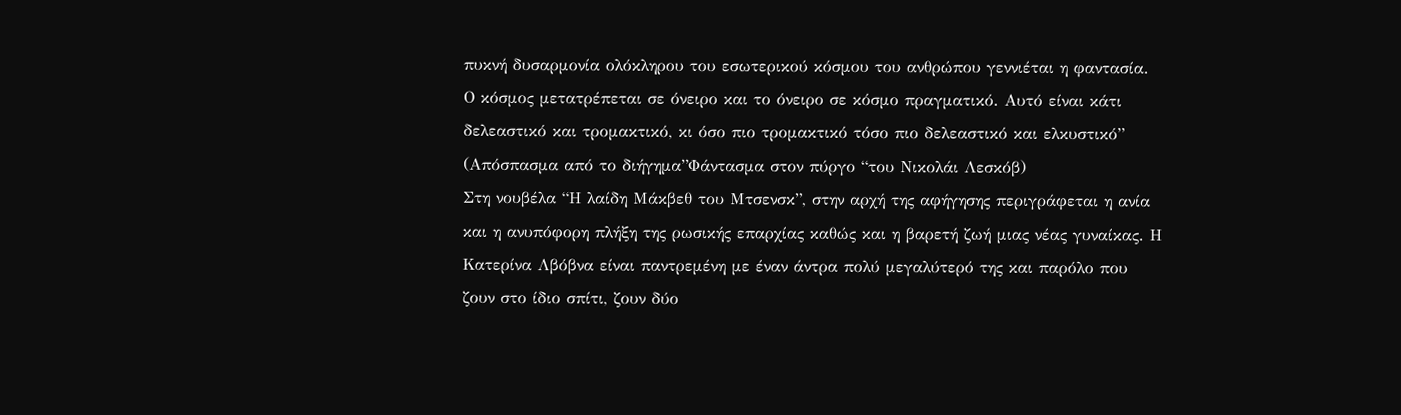πυκνή δυσαρμονία ολόκληρου του εσωτερικού κόσμου του ανθρώπου γεννιέται η φαντασία. Ο κόσμος μετατρέπεται σε όνειρο και το όνειρο σε κόσμο πραγματικό. Αυτό είναι κάτι δελεαστικό και τρομακτικό, κι όσο πιο τρομακτικό τόσο πιο δελεαστικό και ελκυστικό”
(Απόσπασμα από το διήγημα”Φάντασμα στον πύργο “του Νικολάι Λεσκόβ)
Στη νουβέλα “Η λαίδη Μάκβεθ του Μτσενσκ”, στην αρχή της αφήγησης περιγράφεται η ανία και η ανυπόφορη πλήξη της ρωσικής επαρχίας καθώς και η βαρετή ζωή μιας νέας γυναίκας. Η Κατερίνα Λβόβνα είναι παντρεμένη με έναν άντρα πολύ μεγαλύτερό της και παρόλο που ζουν στο ίδιο σπίτι, ζουν δύο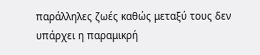παράλληλες ζωές καθώς μεταξύ τους δεν υπάρχει η παραμικρή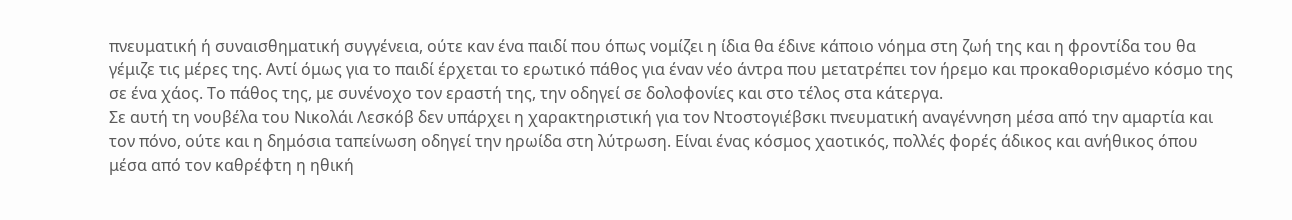πνευματική ή συναισθηματική συγγένεια, ούτε καν ένα παιδί που όπως νομίζει η ίδια θα έδινε κάποιο νόημα στη ζωή της και η φροντίδα του θα γέμιζε τις μέρες της. Αντί όμως για το παιδί έρχεται το ερωτικό πάθος για έναν νέο άντρα που μετατρέπει τον ήρεμο και προκαθορισμένο κόσμο της σε ένα χάος. Το πάθος της, με συνένοχο τον εραστή της, την οδηγεί σε δολοφονίες και στο τέλος στα κάτεργα.
Σε αυτή τη νουβέλα του Νικολάι Λεσκόβ δεν υπάρχει η χαρακτηριστική για τον Ντοστογιέβσκι πνευματική αναγέννηση μέσα από την αμαρτία και τον πόνο, ούτε και η δημόσια ταπείνωση οδηγεί την ηρωίδα στη λύτρωση. Είναι ένας κόσμος χαοτικός, πολλές φορές άδικος και ανήθικος όπου μέσα από τον καθρέφτη η ηθική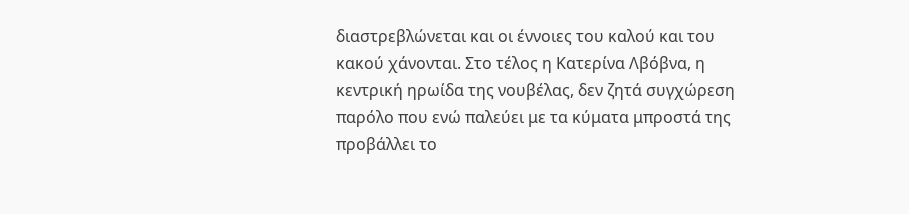διαστρεβλώνεται και οι έννοιες του καλού και του κακού χάνονται. Στο τέλος η Κατερίνα Λβόβνα, η κεντρική ηρωίδα της νουβέλας, δεν ζητά συγχώρεση παρόλο που ενώ παλεύει με τα κύματα μπροστά της προβάλλει το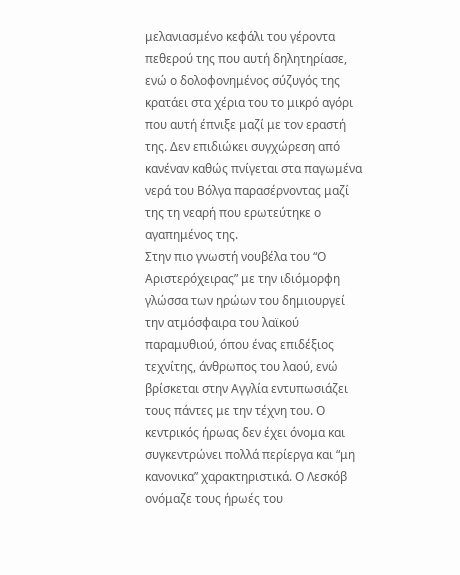μελανιασμένο κεφάλι του γέροντα πεθερού της που αυτή δηλητηρίασε, ενώ ο δολοφονημένος σύζυγός της κρατάει στα χέρια του το μικρό αγόρι που αυτή έπνιξε μαζί με τον εραστή της. Δεν επιδιώκει συγχώρεση από κανέναν καθώς πνίγεται στα παγωμένα νερά του Βόλγα παρασέρνοντας μαζί της τη νεαρή που ερωτεύτηκε ο αγαπημένος της.
Στην πιο γνωστή νουβέλα του “Ο Αριστερόχειρας” με την ιδιόμορφη γλώσσα των ηρώων του δημιουργεί την ατμόσφαιρα του λαϊκού παραμυθιού, όπου ένας επιδέξιος τεχνίτης, άνθρωπος του λαού, ενώ βρίσκεται στην Αγγλία εντυπωσιάζει τους πάντες με την τέχνη του. Ο κεντρικός ήρωας δεν έχει όνομα και συγκεντρώνει πολλά περίεργα και “μη κανονικα” χαρακτηριστικά. Ο Λεσκόβ ονόμαζε τους ήρωές του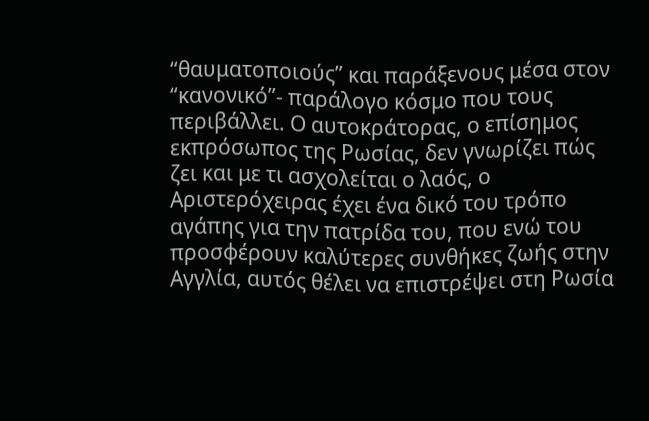“θαυματοποιούς” και παράξενους μέσα στον “κανονικό”- παράλογο κόσμο που τους περιβάλλει. Ο αυτοκράτορας, ο επίσημος εκπρόσωπος της Ρωσίας, δεν γνωρίζει πώς ζει και με τι ασχολείται ο λαός, ο Αριστερόχειρας έχει ένα δικό του τρόπο αγάπης για την πατρίδα του, που ενώ του προσφέρουν καλύτερες συνθήκες ζωής στην Αγγλία, αυτός θέλει να επιστρέψει στη Ρωσία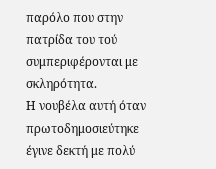παρόλο που στην πατρίδα του τού συμπεριφέρονται με σκληρότητα.
Η νουβέλα αυτή όταν πρωτοδημοσιεύτηκε έγινε δεκτή με πολύ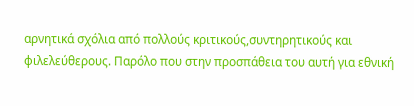αρνητικά σχόλια από πολλούς κριτικούς,συντηρητικούς και φιλελεύθερους. Παρόλο που στην προσπάθεια του αυτή για εθνική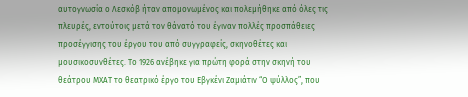αυτογνωσία ο Λεσκόβ ήταν απομονωμένος και πολεμήθηκε από όλες τις πλευρές, εντούτοις μετά τον θάνατό του έγιναν πολλές προσπάθειες προσέγγισης του έργου του από συγγραφείς, σκηνοθέτες και μουσικοσυνθέτες. Το 1926 ανέβηκε για πρώτη φορά στην σκηνή του θεάτρου ΜΧΑΤ το θεατρικό έργο του Εβγκένι Ζαμιάτιν “Ο ψύλλος”, που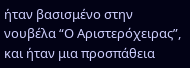ήταν βασισμένο στην νουβέλα “Ο Αριστερόχειρας”, και ήταν μια προσπάθεια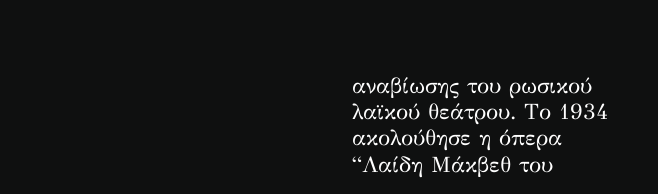αναβίωσης του ρωσικού λαϊκού θεάτρου. Το 1934 ακολούθησε η όπερα “Λαίδη Μάκβεθ του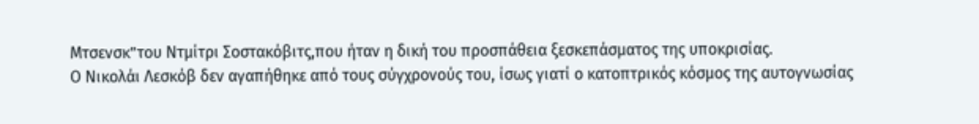Μτσενσκ”του Ντμίτρι Σοστακόβιτς,που ήταν η δική του προσπάθεια ξεσκεπάσματος της υποκρισίας.
Ο Νικολάι Λεσκόβ δεν αγαπήθηκε από τους σύγχρονούς του, ίσως γιατί ο κατοπτρικός κόσμος της αυτογνωσίας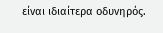είναι ιδιαίτερα οδυνηρός.